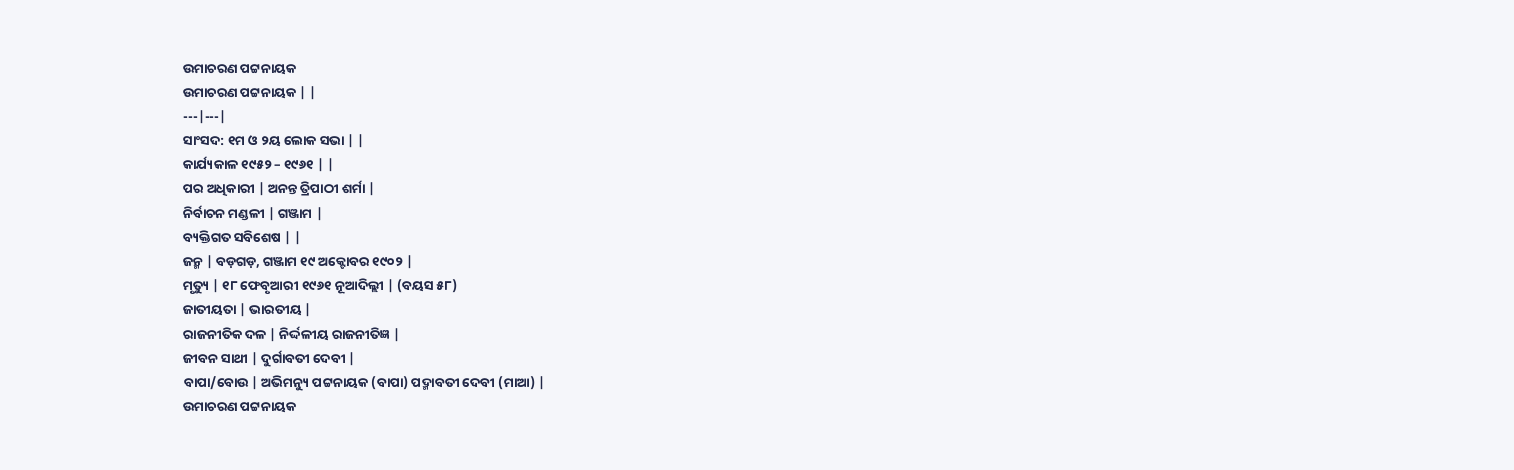ଉମାଚରଣ ପଟ୍ଟନାୟକ
ଉମାଚରଣ ପଟ୍ଟନାୟକ | |
---|---|
ସାଂସଦ: ୧ମ ଓ ୨ୟ ଲୋକ ସଭା | |
କାର୍ଯ୍ୟକାଳ ୧୯୫୨ – ୧୯୬୧ | |
ପର ଅଧିକାରୀ | ଅନନ୍ତ ତ୍ରିପାଠୀ ଶର୍ମା |
ନିର୍ବାଚନ ମଣ୍ଡଳୀ | ଗଞ୍ଜାମ |
ବ୍ୟକ୍ତିଗତ ସବିଶେଷ | |
ଜନ୍ମ | ବଡ଼ଗଡ଼, ଗଞ୍ଜାମ ୧୯ ଅକ୍ଟୋବର ୧୯୦୨ |
ମୃତ୍ୟୁ | ୧୮ ଫେବୃଆରୀ ୧୯୬୧ ନୂଆଦିଲ୍ଲୀ | (ବୟସ ୫୮)
ଜାତୀୟତା | ଭାରତୀୟ |
ରାଜନୀତିକ ଦଳ | ନିର୍ଦ୍ଦଳୀୟ ରାଜନୀତିଜ୍ଞ |
ଜୀବନ ସାଥୀ | ଦୁର୍ଗାବତୀ ଦେବୀ |
ବାପା/ବୋଉ | ଅଭିମନ୍ୟୁ ପଟ୍ଟନାୟକ (ବାପା) ପଦ୍ମାବତୀ ଦେବୀ (ମାଆ) |
ଉମାଚରଣ ପଟ୍ଟନାୟକ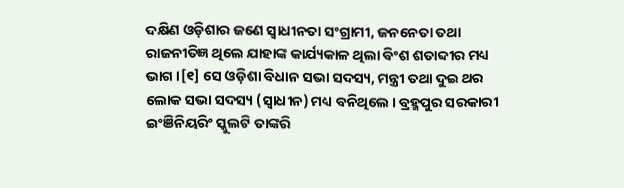ଦକ୍ଷିଣ ଓଡ଼ିଶାର ଜଣେ ସ୍ୱାଧୀନତା ସଂଗ୍ରାମୀ, ଜନନେତା ତଥା ରାଜନୀତିଜ୍ଞ ଥିଲେ ଯାହାଙ୍କ କାର୍ଯ୍ୟକାଳ ଥିଲା ବିଂଶ ଶତାବ୍ଦୀର ମଧ୍ୟ ଭାଗ ।[୧] ସେ ଓଡ଼ିଶା ବିଧାନ ସଭା ସଦସ୍ୟ, ମନ୍ତ୍ରୀ ତଥା ଦୁଇ ଥର ଲୋକ ସଭା ସଦସ୍ୟ (ସ୍ୱାଧୀନ) ମଧ୍ୟ ବନିଥିଲେ । ବ୍ରହ୍ମପୁର ସରକାରୀ ଇଂଞିନିୟରିଂ ସ୍କୁଲଟି ତାଙ୍କରି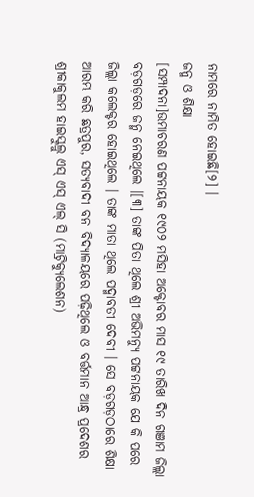ନାମରେ ନାମିତ ହୋଇଛି[୨] ।
ଜନ୍ମ ଓ ଶିକ୍ଷା
[ସମ୍ପାଦନା]ଉମାଚରଣ ପଟ୍ଟନାୟକ ୧୯୦୨ ମସିହା ଅକ୍ଟୋବର ମାସ ୧୯ ତାରିଖ ଦିନ ଗଞାମ ଜିଲ୍ଲା ବଡ଼ଗଡ଼ରେ ଜନ୍ମ ନେଇଥିଲେ ।[୩] ତାଙ୍କ ପିତା ଥିଲେ ଶ୍ରୀ ଅଭିମନ୍ୟୁ ପଟ୍ଟନାୟକ ଯେ କି ପରେ ଜିଲ୍ଲା କଲେକ୍ଟର ହୋଇଥିଲେ । ତାଙ୍କ ମାତା ଥିଲେ ପଦ୍ମାବତୀ ଦେବୀ । ସେ ବଡ଼ଗଡ଼ଠାରେ ଶିକ୍ଷା ଆରମ୍ଭ କରି ଛତ୍ରପୁର, ସତ୍ୟବାଦୀ ବନ ବିଦ୍ୟାଳୟରେ ପଢ଼ିଥିଲେ ଓ ବର୍ତ୍ତମାନ ଆନ୍ଧ୍ର ପ୍ରଦେଶର ଶ୍ରୀକାକୁଲମ ହାଇସ୍କୁଲ୍ରୁ ଏସ୍ ଏସ୍ ଏଲ୍ ସି (ମାଟ୍ରିକ୍ୟୁଲେଶନ)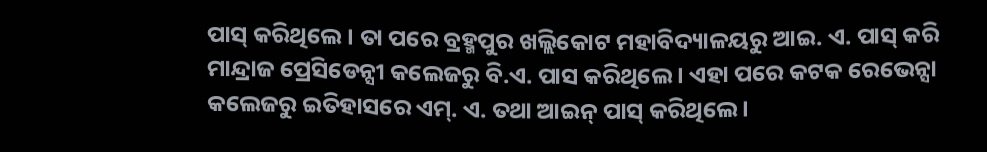ପାସ୍ କରିଥିଲେ । ତା ପରେ ବ୍ରହ୍ମପୁର ଖଲ୍ଲିକୋଟ ମହାବିଦ୍ୟାଳୟରୁ ଆଇ. ଏ. ପାସ୍ କରି ମାନ୍ଦ୍ରାଜ ପ୍ରେସିଡେନ୍ସୀ କଲେଜରୁ ବି.ଏ. ପାସ କରିଥିଲେ । ଏହା ପରେ କଟକ ରେଭେନ୍ସା କଲେଜରୁ ଇତିହାସରେ ଏମ୍. ଏ. ତଥା ଆଇନ୍ ପାସ୍ କରିଥିଲେ ।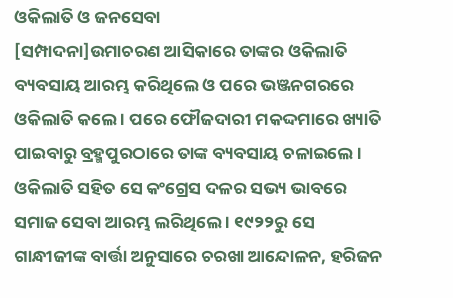ଓକିଲାତି ଓ ଜନସେବା
[ସମ୍ପାଦନା]ଉମାଚରଣ ଆସିକାରେ ତାଙ୍କର ଓକିଲାତି ବ୍ୟବସାୟ ଆରମ୍ଭ କରିଥିଲେ ଓ ପରେ ଭଞ୍ଜନଗରରେ ଓକିଲାତି କଲେ । ପରେ ଫୌଜଦାରୀ ମକଦ୍ଦମାରେ ଖ୍ୟାତି ପାଇବାରୁ ବ୍ରହ୍ମପୁରଠାରେ ତାଙ୍କ ବ୍ୟବସାୟ ଚଳାଇଲେ । ଓକିଲାତି ସହିତ ସେ କଂଗ୍ରେସ ଦଳର ସଭ୍ୟ ଭାବରେ ସମାଜ ସେବା ଆରମ୍ଭ ଲରିଥିଲେ । ୧୯୨୨ରୁ ସେ ଗାନ୍ଧୀଜୀଙ୍କ ବାର୍ତ୍ତା ଅନୁସାରେ ଚରଖା ଆନ୍ଦୋଳନ, ହରିଜନ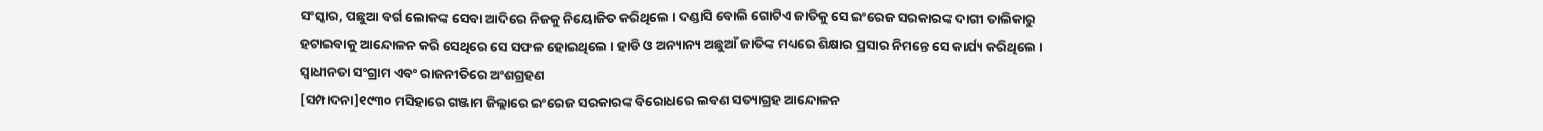ସଂସ୍କାର, ପଛୁଆ ବର୍ଗ ଲୋକଙ୍କ ସେବା ଆଦିରେ ନିଜକୁ ନିୟୋଜିତ କରିଥିଲେ । ଦଣ୍ଡାସି ବୋଲି ଗୋଟିଏ ଜାତିକୁ ସେ ଇଂରେଜ ସରକାରଙ୍କ ଦାଗୀ ତାଲିକାରୁ ହଟାଇବାକୁ ଆନ୍ଦୋଳନ କରି ସେଥିରେ ସେ ସଫଳ ହୋଇଥିଲେ । ହାଡି ଓ ଅନ୍ୟାନ୍ୟ ଅଛୁଆଁ ଜାତିଙ୍କ ମଧ୍ୟରେ ଶିକ୍ଷାର ପ୍ରସାର ନିମନ୍ତେ ସେ କାର୍ଯ୍ୟ କରିଥିଲେ ।
ସ୍ୱାଧୀନତା ସଂଗ୍ରାମ ଏବଂ ରାଜନୀତିରେ ଅଂଶଗ୍ରହଣ
[ସମ୍ପାଦନା]୧୯୩୦ ମସିହାରେ ଗଞ୍ଜାମ ଜିଲ୍ଲାରେ ଇଂରେଜ ସରକାରଙ୍କ ବିରୋଧରେ ଲବଣ ସତ୍ୟାଗ୍ରହ ଆନ୍ଦୋଳନ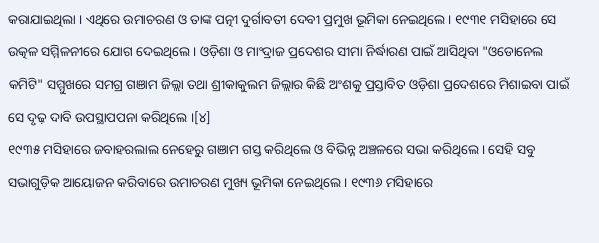କରାଯାଇଥିଲା । ଏଥିରେ ଉମାଚରଣ ଓ ତାଙ୍କ ପତ୍ନୀ ଦୁର୍ଗାବତୀ ଦେବୀ ପ୍ରମୁଖ ଭୂମିକା ନେଇଥିଲେ । ୧୯୩୧ ମସିହାରେ ସେ ଉତ୍କଳ ସମ୍ମିଳନୀରେ ଯୋଗ ଦେଇଥିଲେ । ଓଡ଼ିଶା ଓ ମାଂଦ୍ରାଜ ପ୍ରଦେଶର ସୀମା ନିର୍ଦ୍ଧାରଣ ପାଇଁ ଆସିଥିବା "ଓଡୋନେଲ କମିଟି" ସମ୍ମୁଖରେ ସମଗ୍ର ଗଞାମ ଜିଲ୍ଲା ତଥା ଶ୍ରୀକାକୁଲମ ଜିଲ୍ଲାର କିଛି ଅଂଶକୁ ପ୍ରସ୍ତାବିତ ଓଡ଼ିଶା ପ୍ରଦେଶରେ ମିଶାଇବା ପାଇଁ ସେ ଦୃଢ଼ ଦାବି ଉପସ୍ଥାପପନା କରିଥିଲେ ।[୪]
୧୯୩୫ ମସିହାରେ ଜବାହରଲାଲ ନେହେରୁ ଗଞାମ ଗସ୍ତ କରିଥିଲେ ଓ ବିଭିନ୍ନ ଅଞ୍ଚଳରେ ସଭା କରିଥିଲେ । ସେହି ସବୁ ସଭାଗୁଡ଼ିକ ଆୟୋଜନ କରିବାରେ ଉମାଚରଣ ମୁଖ୍ୟ ଭୂମିକା ନେଇଥିଲେ । ୧୯୩୬ ମସିହାରେ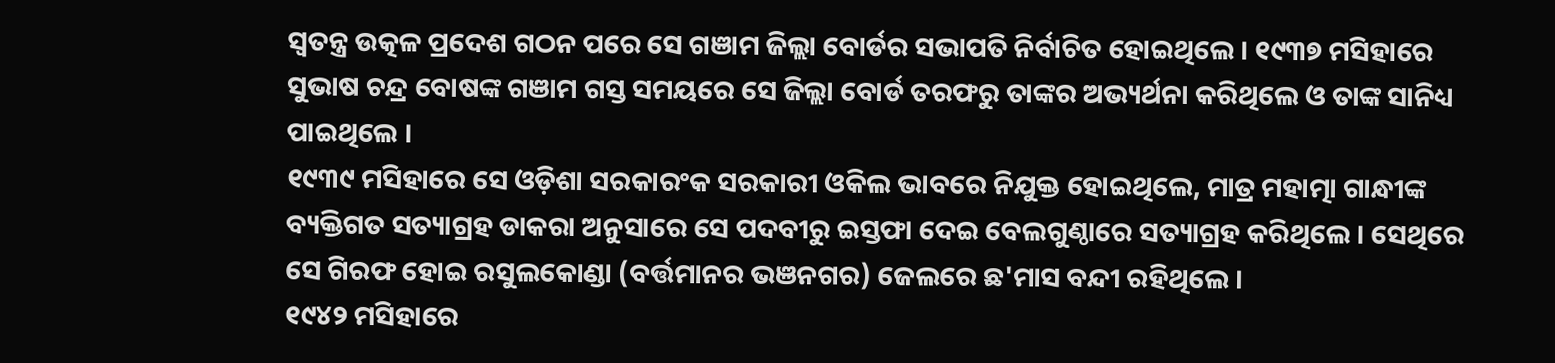ସ୍ୱତନ୍ତ୍ର ଉତ୍କଳ ପ୍ରଦେଶ ଗଠନ ପରେ ସେ ଗଞାମ ଜିଲ୍ଲା ବୋର୍ଡର ସଭାପତି ନିର୍ବାଚିତ ହୋଇଥିଲେ । ୧୯୩୭ ମସିହାରେ ସୁଭାଷ ଚନ୍ଦ୍ର ବୋଷଙ୍କ ଗଞାମ ଗସ୍ତ ସମୟରେ ସେ ଜିଲ୍ଲା ବୋର୍ଡ ତରଫରୁ ତାଙ୍କର ଅଭ୍ୟର୍ଥନା କରିଥିଲେ ଓ ତାଙ୍କ ସାନିଧ୍ୟ ପାଇଥିଲେ ।
୧୯୩୯ ମସିହାରେ ସେ ଓଡ଼ିଶା ସରକାରଂକ ସରକାରୀ ଓକିଲ ଭାବରେ ନିଯୁକ୍ତ ହୋଇଥିଲେ, ମାତ୍ର ମହାତ୍ମା ଗାନ୍ଧୀଙ୍କ ବ୍ୟକ୍ତିଗତ ସତ୍ୟାଗ୍ରହ ଡାକରା ଅନୁସାରେ ସେ ପଦବୀରୁ ଇସ୍ତଫା ଦେଇ ବେଲଗୁଣ୍ଠାରେ ସତ୍ୟାଗ୍ରହ କରିଥିଲେ । ସେଥିରେ ସେ ଗିରଫ ହୋଇ ରସୁଲକୋଣ୍ଡା (ବର୍ତ୍ତମାନର ଭଞନଗର) ଜେଲରେ ଛ'ମାସ ବନ୍ଦୀ ରହିଥିଲେ ।
୧୯୪୨ ମସିହାରେ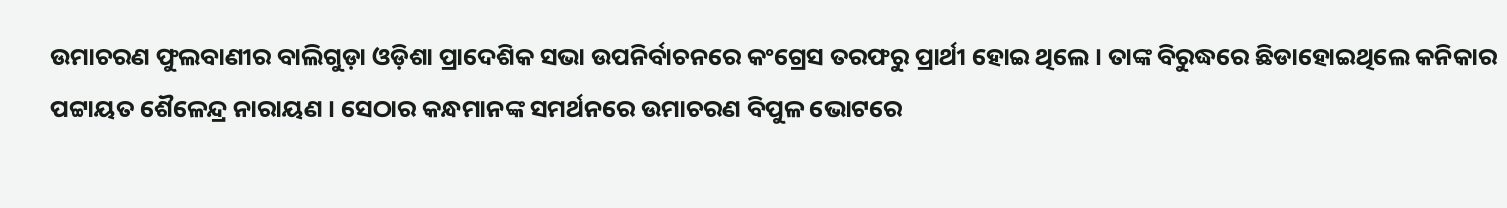ଉମାଚରଣ ଫୁଲବାଣୀର ବାଲିଗୁଡ଼ା ଓଡ଼ିଶା ପ୍ରାଦେଶିକ ସଭା ଉପନିର୍ବାଚନରେ କଂଗ୍ରେସ ତରଫରୁ ପ୍ରାର୍ଥୀ ହୋଇ ଥିଲେ । ତାଙ୍କ ବିରୁଦ୍ଧରେ ଛିଡାହୋଇଥିଲେ କନିକାର ପଟ୍ଟାୟତ ଶୈଳେନ୍ଦ୍ର ନାରାୟଣ । ସେଠାର କନ୍ଧମାନଙ୍କ ସମର୍ଥନରେ ଉମାଚରଣ ବିପୁଳ ଭୋଟରେ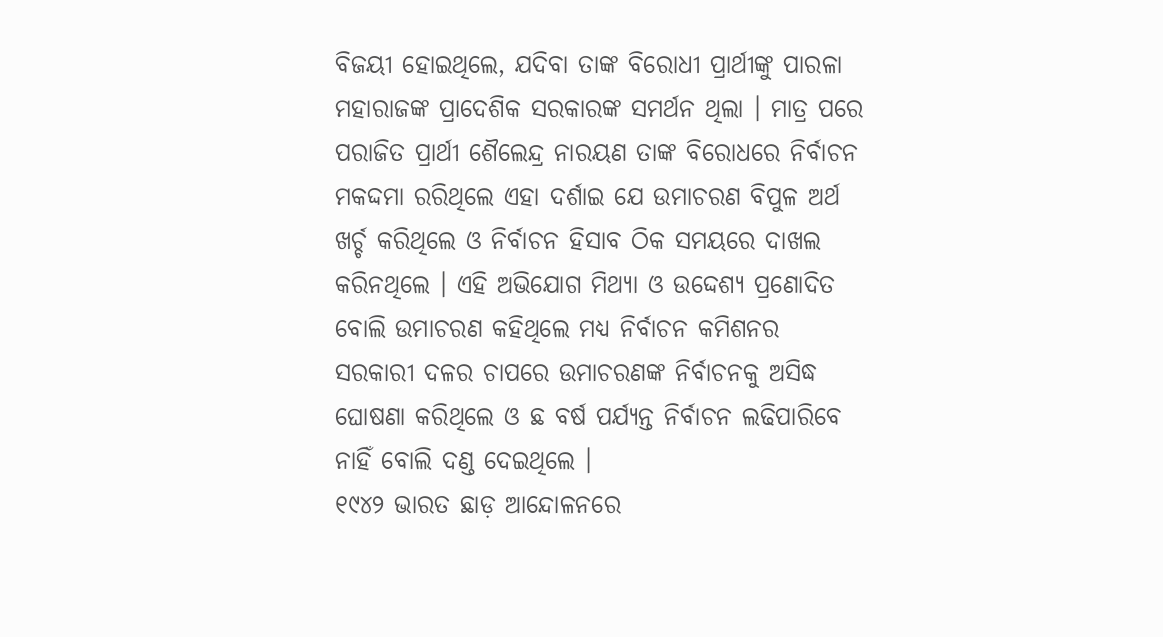ବିଜୟୀ ହୋଇଥିଲେ, ଯଦିବା ତାଙ୍କ ବିରୋଧୀ ପ୍ରାର୍ଥୀଙ୍କୁ ପାରଳା ମହାରାଜଙ୍କ ପ୍ରାଦେଶିକ ସରକାରଙ୍କ ସମର୍ଥନ ଥିଲା । ମାତ୍ର ପରେ ପରାଜିତ ପ୍ରାର୍ଥୀ ଶୈଲେନ୍ଦ୍ର ନାରୟଣ ତାଙ୍କ ବିରୋଧରେ ନିର୍ବାଚନ ମକଦ୍ଦମା ରରିଥିଲେ ଏହା ଦର୍ଶାଇ ଯେ ଉମାଚରଣ ବିପୁଳ ଅର୍ଥ ଖର୍ଚ୍ଚ କରିଥିଲେ ଓ ନିର୍ବାଚନ ହିସାବ ଠିକ ସମୟରେ ଦାଖଲ କରିନଥିଲେ । ଏହି ଅଭିଯୋଗ ମିଥ୍ୟା ଓ ଉଦ୍ଦେଶ୍ୟ ପ୍ରଣୋଦିତ ବୋଲି ଉମାଚରଣ କହିଥିଲେ ମଧ୍ୟ ନିର୍ବାଚନ କମିଶନର ସରକାରୀ ଦଳର ଚାପରେ ଉମାଚରଣଙ୍କ ନିର୍ବାଚନକୁ ଅସିଦ୍ଧ ଘୋଷଣା କରିଥିଲେ ଓ ଛ ବର୍ଷ ପର୍ଯ୍ୟନ୍ତ ନିର୍ବାଚନ ଲଢିପାରିବେ ନାହିଁ ବୋଲି ଦଣ୍ଡ ଦେଇଥିଲେ ।
୧୯୪୨ ଭାରତ ଛାଡ଼ ଆନ୍ଦୋଳନରେ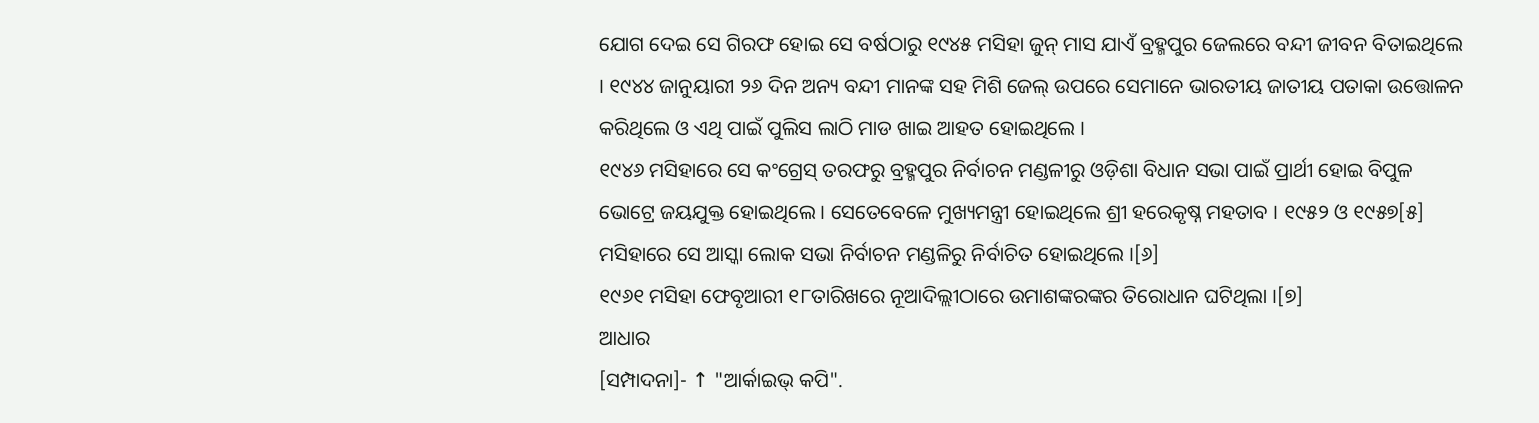ଯୋଗ ଦେଇ ସେ ଗିରଫ ହୋଇ ସେ ବର୍ଷଠାରୁ ୧୯୪୫ ମସିହା ଜୁନ୍ ମାସ ଯାଏଁ ବ୍ରହ୍ମପୁର ଜେଲରେ ବନ୍ଦୀ ଜୀବନ ବିତାଇଥିଲେ । ୧୯୪୪ ଜାନୁୟାରୀ ୨୬ ଦିନ ଅନ୍ୟ ବନ୍ଦୀ ମାନଙ୍କ ସହ ମିଶି ଜେଲ୍ ଉପରେ ସେମାନେ ଭାରତୀୟ ଜାତୀୟ ପତାକା ଉତ୍ତୋଳନ କରିଥିଲେ ଓ ଏଥି ପାଇଁ ପୁଲିସ ଲାଠି ମାଡ ଖାଇ ଆହତ ହୋଇଥିଲେ ।
୧୯୪୬ ମସିହାରେ ସେ କଂଗ୍ରେସ୍ ତରଫରୁ ବ୍ରହ୍ମପୁର ନିର୍ବାଚନ ମଣ୍ଡଳୀରୁ ଓଡ଼ିଶା ବିଧାନ ସଭା ପାଇଁ ପ୍ରାର୍ଥୀ ହୋଇ ବିପୁଳ ଭୋଟ୍ରେ ଜୟଯୁକ୍ତ ହୋଇଥିଲେ । ସେତେବେଳେ ମୁଖ୍ୟମନ୍ତ୍ରୀ ହୋଇଥିଲେ ଶ୍ରୀ ହରେକୃଷ୍ନ ମହତାବ । ୧୯୫୨ ଓ ୧୯୫୭[୫] ମସିହାରେ ସେ ଆସ୍କା ଲୋକ ସଭା ନିର୍ବାଚନ ମଣ୍ଡଳିରୁ ନିର୍ବାଚିତ ହୋଇଥିଲେ ।[୬]
୧୯୬୧ ମସିହା ଫେବୃଆରୀ ୧୮ତାରିଖରେ ନୂଆଦିଲ୍ଲୀଠାରେ ଉମାଶଙ୍କରଙ୍କର ତିରୋଧାନ ଘଟିଥିଲା ।[୭]
ଆଧାର
[ସମ୍ପାଦନା]- ↑ "ଆର୍କାଇଭ୍ କପି".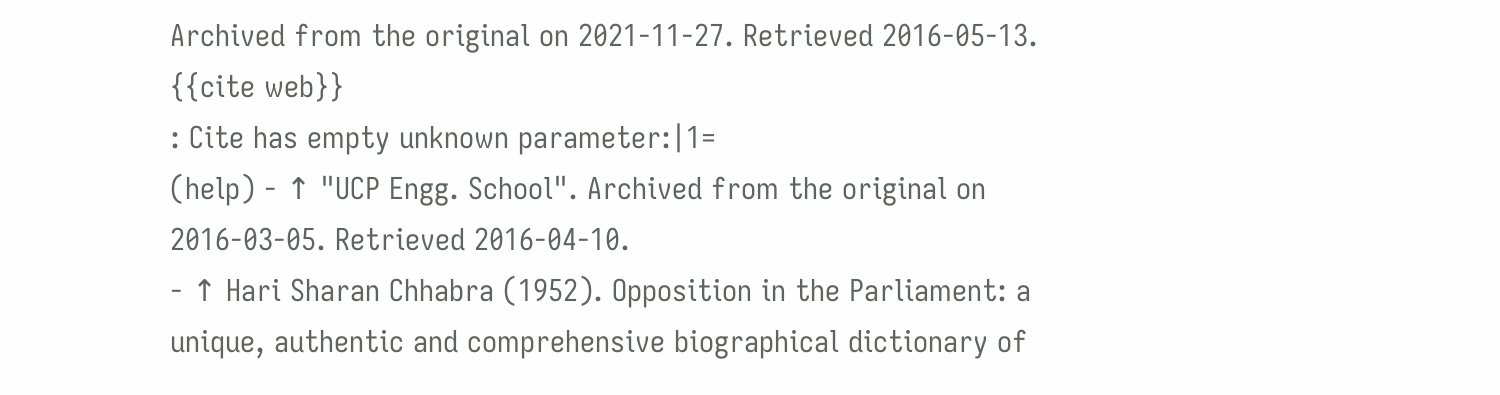Archived from the original on 2021-11-27. Retrieved 2016-05-13.
{{cite web}}
: Cite has empty unknown parameter:|1=
(help) - ↑ "UCP Engg. School". Archived from the original on 2016-03-05. Retrieved 2016-04-10.
- ↑ Hari Sharan Chhabra (1952). Opposition in the Parliament: a unique, authentic and comprehensive biographical dictionary of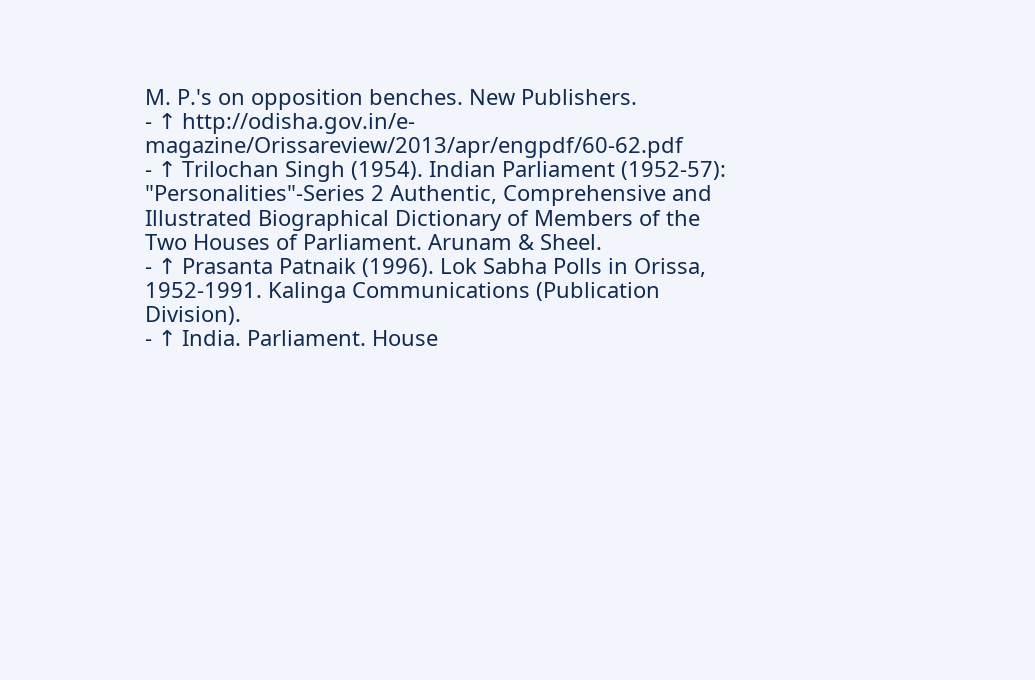M. P.'s on opposition benches. New Publishers.
- ↑ http://odisha.gov.in/e-magazine/Orissareview/2013/apr/engpdf/60-62.pdf
- ↑ Trilochan Singh (1954). Indian Parliament (1952-57): "Personalities"-Series 2 Authentic, Comprehensive and Illustrated Biographical Dictionary of Members of the Two Houses of Parliament. Arunam & Sheel.
- ↑ Prasanta Patnaik (1996). Lok Sabha Polls in Orissa, 1952-1991. Kalinga Communications (Publication Division).
- ↑ India. Parliament. House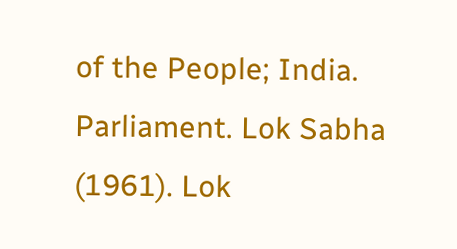of the People; India. Parliament. Lok Sabha (1961). Lok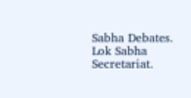Sabha Debates. Lok Sabha Secretariat.